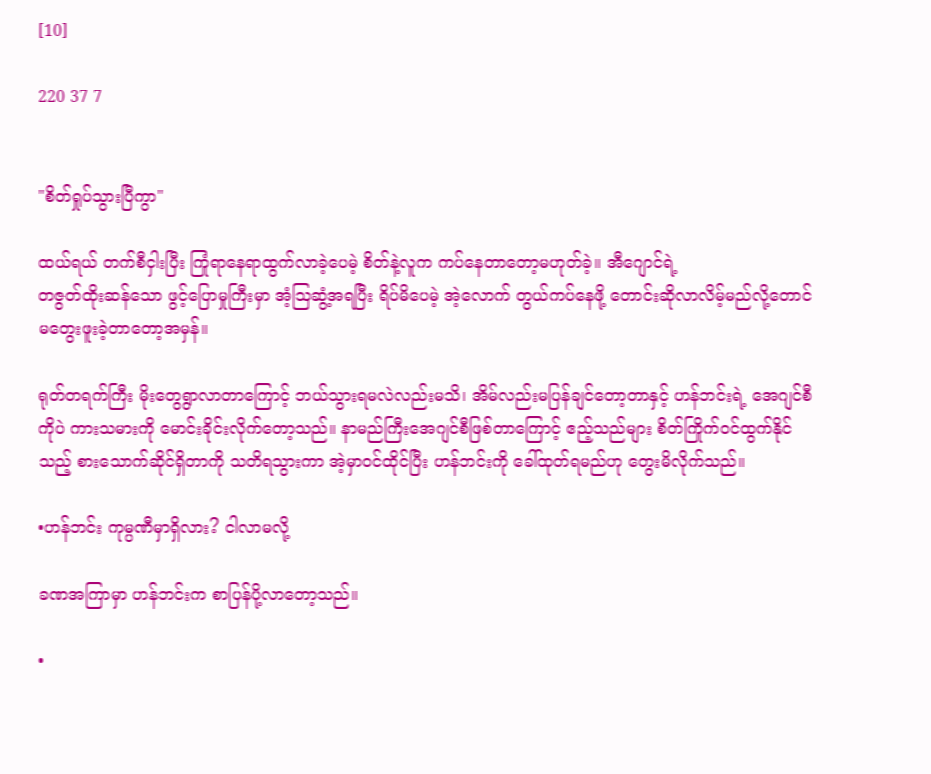[10]

220 37 7


"စိတ်ရှုပ်သွားပြီကွာ"

ထယ်ရယ် တက်စီငှါးပြီး ကြုံရာနေရာထွက်လာခဲ့ပေမဲ့ စိတ်နဲ့လူက ကပ်နေတာတော့မဟုတ်ခဲ့။ အီဂျောင်ရဲ့
တဇွတ်ထိုးဆန်သော ဖွင့်ပြောမှုကြီးမှာ အံ့ဩဆွံ့အရပြီး ရိပ်မိပေမဲ့ အဲ့လောက် တွယ်ကပ်နေဖို့ တောင်းဆိုလာလိမ့်မည်လို့တောင် မတွေးဖူးခဲ့တာတော့အမှန်။

ရုတ်တရက်ကြီး မိုးတွေရွာလာတာကြောင့် ဘယ်သွားရမလဲလည်းမသိ၊ အိမ်လည်းမပြန်ချင်တော့တာနှင့် ဟန်ဘင်းရဲ့ အေဂျင်စီကိုပဲ ကားသမားကို မောင်းခိုင်းလိုက်တော့သည်။ နာမည်ကြီးအေဂျင်စီဖြစ်တာကြောင့် ဧည့်သည်များ စိတ်ကြိုက်ဝင်ထွက်နိုင်သည့် စားသောက်ဆိုင်ရှိတာကို သတိရသွားကာ အဲ့မှာဝင်ထိုင်ပြီး ဟန်ဘင်းကို ခေါ်ထုတ်ရမည်ဟု တွေးမိလိုက်သည်။

•ဟန်ဘင်း ကုမ္ပဏီမှာရှိလား? ငါလာမလို့

ခဏအကြာမှာ ဟန်ဘင်းက စာပြန်ပို့လာတော့သည်။

•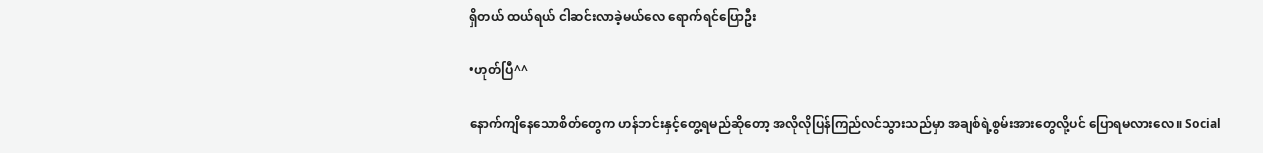ရှိတယ် ထယ်ရယ် ငါဆင်းလာခဲ့မယ်လေ ရောက်ရင်ပြောဦး

•ဟုတ်ပြီ^^

နောက်ကျိနေသောစိတ်တွေက ဟန်ဘင်းနှင့်တွေ့ရမည်ဆိုတော့ အလိုလိုပြန်ကြည်လင်သွားသည်မှာ အချစ်ရဲ့စွမ်းအားတွေလို့ပင် ပြောရမလားလေ။ Social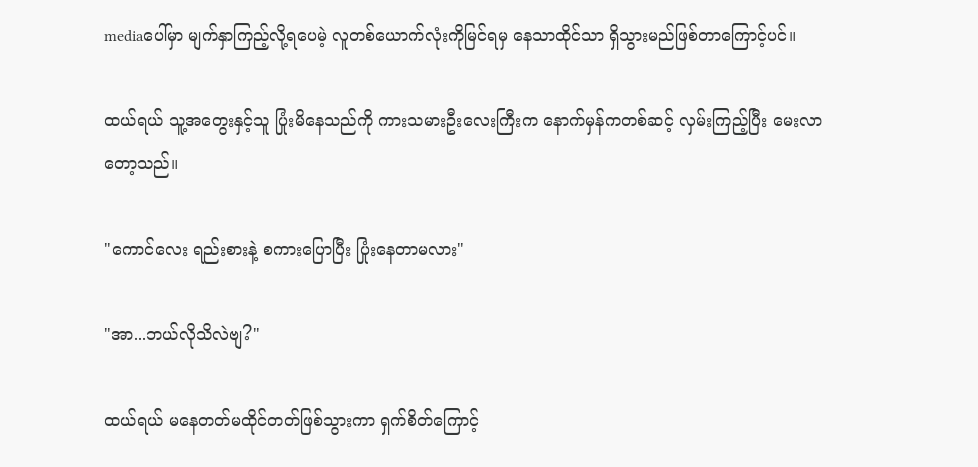mediaပေါ်မှာ မျက်နှာကြည့်လို့ရပေမဲ့ လူတစ်ယောက်လုံးကိုမြင်ရမှ နေသာထိုင်သာ ရှိသွားမည်ဖြစ်တာကြောင့်ပင်။

ထယ်ရယ် သူ့အတွေးနှင့်သူ ပြုံးမိနေသည်ကို ကားသမားဦးလေးကြီးက နောက်မှန်ကတစ်ဆင့် လှမ်းကြည့်ပြီး မေးလာတော့သည်။

"ကောင်လေး ရည်းစားနဲ့ စကားပြောပြီး ပြုံးနေတာမလား"

"အာ...ဘယ်လိုသိလဲဗျ?"

ထယ်ရယ် မနေတတ်မထိုင်တတ်ဖြစ်သွားကာ ရှက်စိတ်ကြောင့်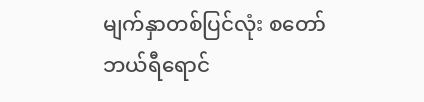မျက်နှာတစ်ပြင်လုံး စတော်ဘယ်ရီရောင်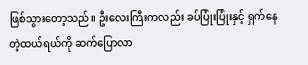ဖြစ်သွားတော့သည်။ ဦးလေးကြီးကလည်း ခပ်ပြုံးပြုံးနှင့် ရှက်နေတဲ့ထယ်ရယ်ကို ဆက်ပြောလာ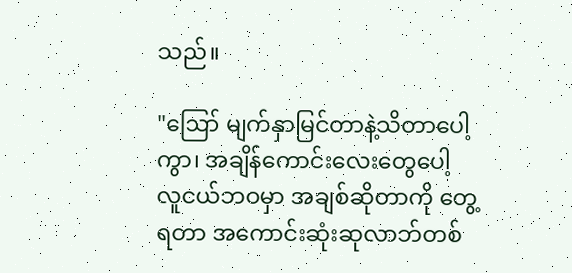သည်။

"ဪ မျက်နှာမြင်တာနဲ့သိတာပေါ့ကွာ၊ အချိန်ကောင်းလေးတွေပေါ့ လူငယ်ဘဝမှာ အချစ်ဆိုတာကို တွေ့ရတာ အကောင်းဆုံးဆုလာဘ်တစ်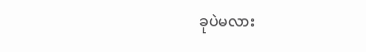ခုပဲမလား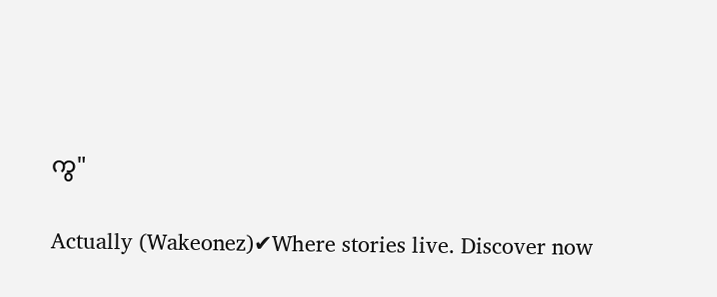ကွ"

Actually (Wakeonez)✔Where stories live. Discover now